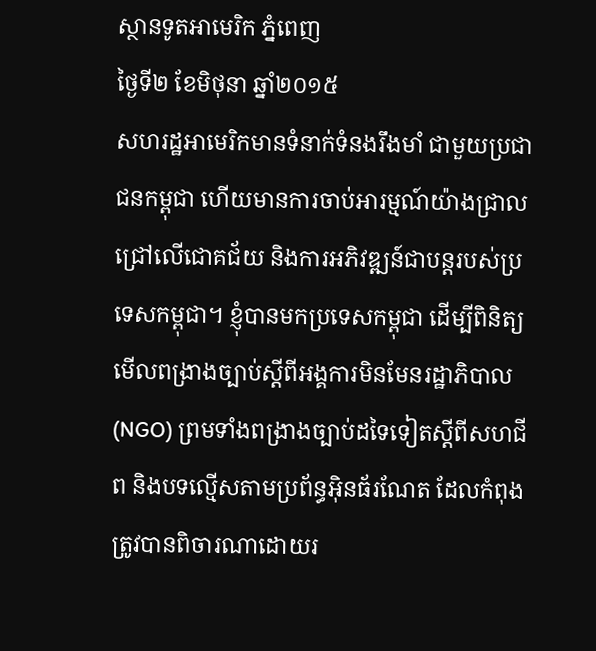ស្ថានទូតអាមេរិក ភ្នំពេញ
ថ្ងៃទី២ ខែមិថុនា ឆ្នាំ២០១៥
សហរដ្ឋអាមេរិកមានទំនាក់ទំនងរឹងមាំ ជាមួយប្រជាជនកម្ពុជា ហើយមានការចាប់អារម្មណ៍យ៉ាងជ្រាលជ្រៅលើជោគជ័យ និងការអភិវឌ្ឍន៍ជាបន្តរបស់ប្រទេសកម្ពុជា។ ខ្ញុំបានមកប្រទេសកម្ពុជា ដើម្បីពិនិត្យមើលពង្រាងច្បាប់ស្តីពីអង្គការមិនមែនរដ្ឋាភិបាល (NGO) ព្រមទាំងពង្រាងច្បាប់ដទៃទៀតស្តីពីសហជីព និងបទល្មើសតាមប្រព័ន្ធអ៊ិនធ័រណែត ដែលកំពុងត្រូវបានពិចារណាដោយរ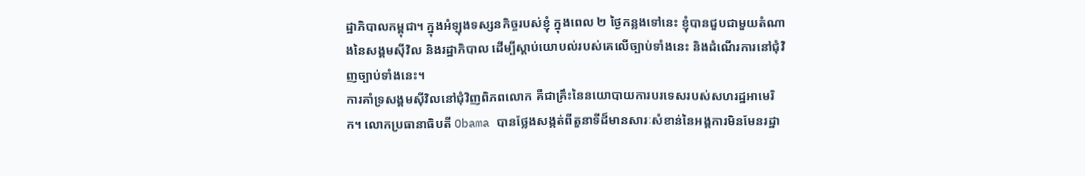ដ្ឋាភិបាលកម្ពុជា។ ក្នុងអំឡុងទស្សនកិច្ចរបស់ខ្ញុំ ក្នុងពេល ២ ថ្ងៃកន្លងទៅនេះ ខ្ញុំបានជួបជាមួយតំណាងនៃសង្គមស៊ីវិល និងរដ្ឋាភិបាល ដើម្បីស្តាប់យោបល់របស់គេលើច្បាប់ទាំងនេះ និងដំណើរការនៅជុំវិញច្បាប់ទាំងនេះ។
ការគាំទ្រសង្គមស៊ីវិលនៅជុំវិញពិភពលោក គឺជាគ្រឹះនៃនយោបាយការបរទេសរបស់សហរដ្ឋអាមេរិក។ លោកប្រធានាធិបតី Obama បានថ្លែងសង្កត់ពីតួនាទីដ៏មានសារៈសំខាន់នៃអង្គការមិនមែនរដ្ឋា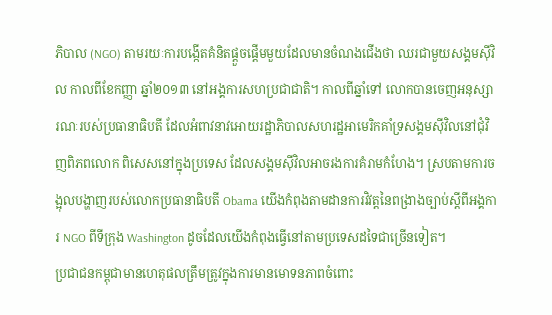ភិបាល (NGO) តាមរយៈការបង្កើតគំនិតផ្តួចផ្តើមមួយដែលមានចំណងជើងថា ឈរជាមួយសង្គមស៊ីវិល កាលពីខែកញ្ញា ឆ្នាំ២០១៣ នៅអង្គការសហប្រជាជាតិ។ កាលពីឆ្នាំទៅ លោកបានចេញអនុស្សារណៈរបស់ប្រធានាធិបតី ដែលអំពាវនាវអោយរដ្ឋាភិបាលសហរដ្ឋអាមេរិកគាំទ្រសង្គមស៊ីវិលនៅជុំវិញពិភពលោក ពិសេសនៅក្នុងប្រទេស ដែលសង្គមស៊ីវិលអាចរងការគំរាមកំហែង។ ស្របតាមការចង្អុលបង្ហាញរបស់លោកប្រធានាធិបតី Obama យើងកំពុងតាមដានការវិវត្តនៃពង្រាងច្បាប់ស្តីពីអង្គការ NGO ពីទីក្រុង Washington ដូចដែលយើងកំពុងធ្វើនៅតាមប្រទេសដទៃជាច្រើនទៀត។
ប្រជាជនកម្ពុជាមានហេតុផលត្រឹមត្រូវក្នុងការមានមោទនភាពចំពោះ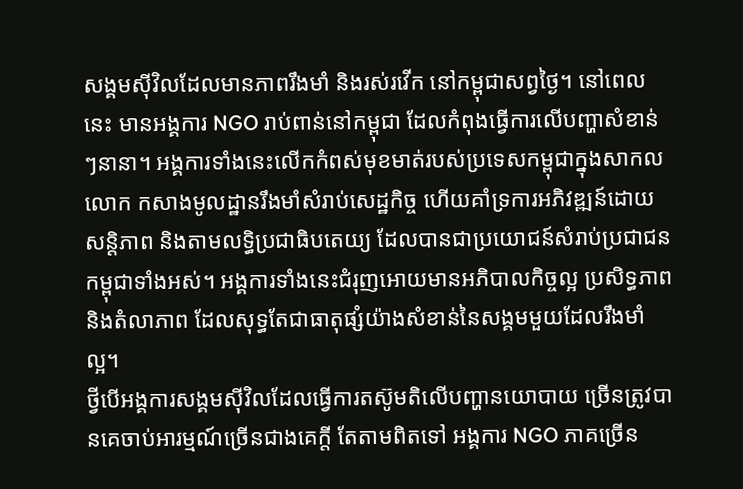សង្គមស៊ីវិលដែលមានភាពរឹងមាំ និងរស់រវើក នៅកម្ពុជាសព្វថ្ងៃ។ នៅពេលនេះ មានអង្គការ NGO រាប់ពាន់នៅកម្ពុជា ដែលកំពុងធ្វើការលើបញ្ហាសំខាន់ៗនានា។ អង្គការទាំងនេះលើកកំពស់មុខមាត់របស់ប្រទេសកម្ពុជាក្នុងសាកលលោក កសាងមូលដ្ឋានរឹងមាំសំរាប់សេដ្ឋកិច្ច ហើយគាំទ្រការអភិវឌ្ឍន៍ដោយសន្តិភាព និងតាមលទ្ធិប្រជាធិបតេយ្យ ដែលបានជាប្រយោជន៍សំរាប់ប្រជាជនកម្ពុជាទាំងអស់។ អង្គការទាំងនេះជំរុញអោយមានអភិបាលកិច្ចល្អ ប្រសិទ្ធភាព និងតំលាភាព ដែលសុទ្ធតែជាធាតុផ្សំយ៉ាងសំខាន់នៃសង្គមមួយដែលរឹងមាំល្អ។
ថ្វីបើអង្គការសង្គមស៊ីវិលដែលធ្វើការតស៊ូមតិលើបញ្ហានយោបាយ ច្រើនត្រូវបានគេចាប់អារម្មណ៍ច្រើនជាងគេក្តី តែតាមពិតទៅ អង្គការ NGO ភាគច្រើន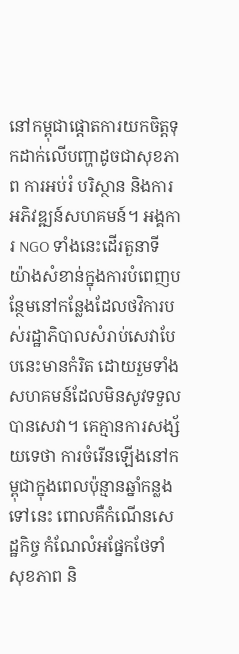នៅកម្ពុជាផ្តោតការយកចិត្តទុកដាក់លើបញ្ហាដូចជាសុខភាព ការអប់រំ បរិស្ថាន និងការអភិវឌ្ឍន៍សហគមន៍។ អង្គការ NGO ទាំងនេះដើរតួនាទីយ៉ាងសំខាន់ក្នុងការបំពេញបន្ថែមនៅកន្លែងដែលថវិការបស់រដ្ឋាភិបាលសំរាប់សេវាបែបនេះមានកំរិត ដោយរួមទាំងសហគមន៍ដែលមិនសូវទទួលបានសេវា។ គេគ្មានការសង្ស័យទេថា ការចំរើនឡើងនៅកម្ពុជាក្នុងពេលប៉ុន្មានឆ្នាំកន្លងទៅនេះ ពោលគឺកំណើនសេដ្ឋកិច្ច កំណែលំអផ្នែកថែទាំសុខភាព និ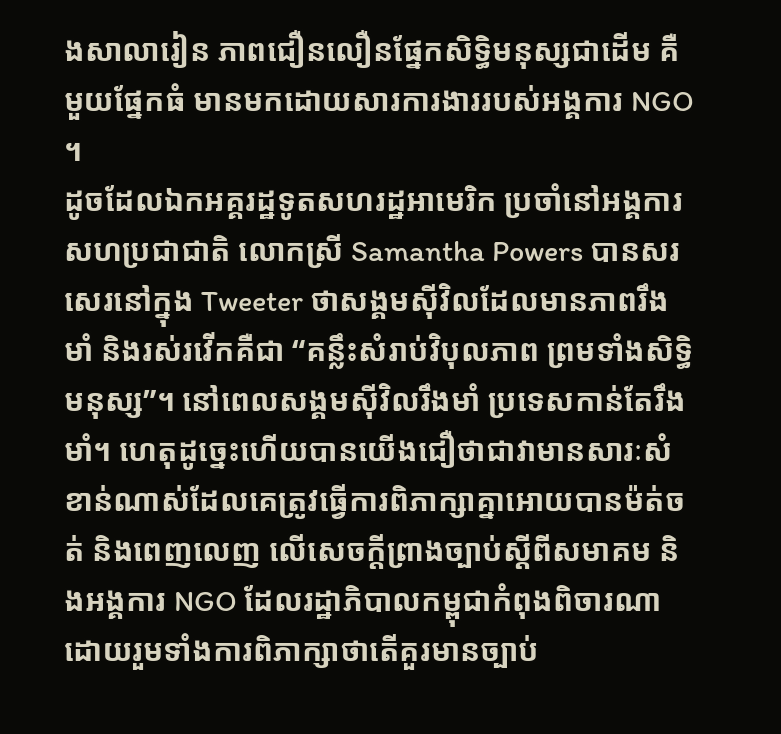ងសាលារៀន ភាពជឿនលឿនផ្នែកសិទ្ធិមនុស្សជាដើម គឺមួយផ្នែកធំ មានមកដោយសារការងាររបស់អង្គការ NGO ។
ដូចដែលឯកអគ្គរដ្ឋទូតសហរដ្ឋអាមេរិក ប្រចាំនៅអង្គការសហប្រជាជាតិ លោកស្រី Samantha Powers បានសរសេរនៅក្នុង Tweeter ថាសង្គមស៊ីវិលដែលមានភាពរឹងមាំ និងរស់រវើកគឺជា “គន្លឹះសំរាប់វិបុលភាព ព្រមទាំងសិទ្ធិមនុស្ស”។ នៅពេលសង្គមស៊ីវិលរឹងមាំ ប្រទេសកាន់តែរឹងមាំ។ ហេតុដូច្នេះហើយបានយើងជឿថាជាវាមានសារៈសំខាន់ណាស់ដែលគេត្រូវធ្វើការពិភាក្សាគ្នាអោយបានម៉ត់ចត់ និងពេញលេញ លើសេចក្តីព្រាងច្បាប់ស្តីពីសមាគម និងអង្គការ NGO ដែលរដ្ឋាភិបាលកម្ពុជាកំពុងពិចារណា ដោយរួមទាំងការពិភាក្សាថាតើគួរមានច្បាប់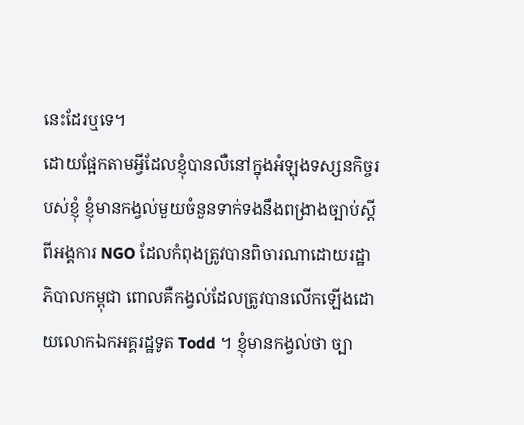នេះដែរឬទេ។
ដោយផ្អែកតាមអ្វីដែលខ្ញុំបានលឺនៅក្នុងអំឡុងទស្សនកិច្ចរបស់ខ្ញុំ ខ្ញុំមានកង្វល់មួយចំនួនទាក់ទងនឹងពង្រាងច្បាប់ស្តីពីអង្គការ NGO ដែលកំពុងត្រូវបានពិចារណាដោយរដ្ឋាភិបាលកម្ពុជា ពោលគឺកង្វល់ដែលត្រូវបានលើកឡើងដោយលោកឯកអគ្គរដ្ឋទូត Todd ។ ខ្ញុំមានកង្វល់ថា ច្បា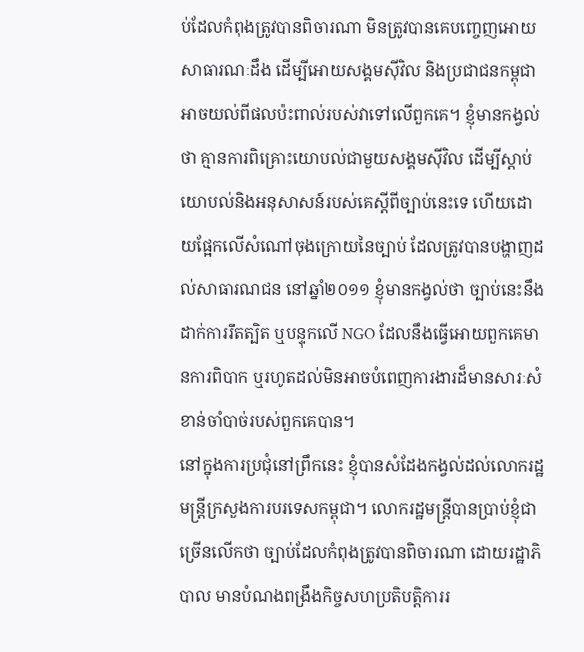ប់ដែលកំពុងត្រូវបានពិចារណា មិនត្រូវបានគេបញ្ចេញអោយសាធារណៈដឹង ដើម្បីអោយសង្គមស៊ីវិល និងប្រជាជនកម្ពុជាអាចយល់ពីផលប៉ះពាល់របស់វាទៅលើពួកគេ។ ខ្ញុំមានកង្វល់ថា គ្មានការពិគ្រោះយោបល់ជាមួយសង្គមស៊ីវិល ដើម្បីស្តាប់យោបល់និងអនុសាសន៍របស់គេស្តីពីច្បាប់នេះទេ ហើយដោយផ្អែកលើសំណៅចុងក្រោយនៃច្បាប់ ដែលត្រូវបានបង្ហាញដល់សាធារណជន នៅឆ្នាំ២០១១ ខ្ញុំមានកង្វល់ថា ច្បាប់នេះនឹងដាក់ការរឹតត្បិត ឬបន្ទុកលើ NGO ដែលនឹងធ្វើអោយពួកគេមានការពិបាក ឬរហូតដល់មិនអាចបំពេញការងារដ៏មានសារៈសំខាន់ចាំបាច់របស់ពួកគេបាន។
នៅក្នុងការប្រជុំនៅព្រឹកនេះ ខ្ញុំបានសំដែងកង្វល់ដល់លោករដ្ឋមន្រ្តីក្រសួងការបរទេសកម្ពុជា។ លោករដ្ឋមន្រ្តីបានប្រាប់ខ្ញុំជាច្រើនលើកថា ច្បាប់ដែលកំពុងត្រូវបានពិចារណា ដោយរដ្ឋាភិបាល មានបំណងពង្រឹងកិច្ចសហប្រតិបត្តិការរ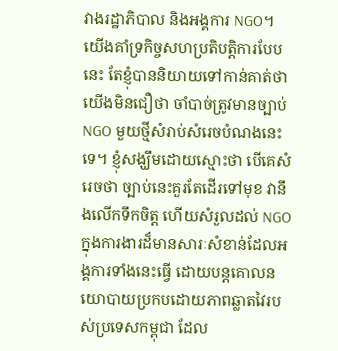វាងរដ្ឋាភិបាល និងអង្គការ NGO។ យើងគាំទ្រកិច្ចសហប្រតិបត្តិការបែបនេះ តែខ្ញុំបាននិយាយទៅកាន់គាត់ថា យើងមិនជឿថា ចាំបាច់ត្រូវមានច្បាប់ NGO មួយថ្មីសំរាប់សំរេចបំណងនេះទេ។ ខ្ញុំសង្ឃឹមដោយស្មោះថា បើគេសំរេចថា ច្បាប់នេះគួរតែដើរទៅមុខ វានឹងលើកទឹកចិត្ត ហើយសំរួលដល់ NGO ក្នុងការងារដ៏មានសារៈសំខាន់ដែលអង្គការទាំងនេះធ្វើ ដោយបន្តគោលនយោបាយប្រកបដោយភាពឆ្លាតវៃរបស់ប្រទេសកម្ពុជា ដែល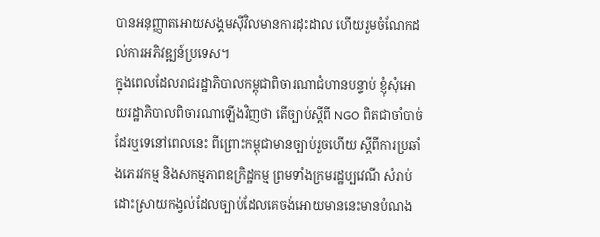បានអនុញ្ញាតអោយសង្គមស៊ីវិលមានការដុះដាល ហើយរួមចំណែកដល់ការអភិវឌ្ឍន៍ប្រទេស។
ក្នុងពេលដែលរាជរដ្ឋាភិបាលកម្ពុជាពិចារណាជំហានបន្ទាប់ ខ្ញុំសុំអោយរដ្ឋាភិបាលពិចារណាឡើងវិញថា តើច្បាប់ស្តីពី NGO ពិតជាចាំបាច់ដែរឬទេនៅពេលនេះ ពីព្រោះកម្ពុជាមានច្បាប់រួចហើយ ស្តីពីការប្រឆាំងភេរវកម្ម និងសកម្មភាពឧក្រិដ្ឋកម្ម ព្រមទាំងក្រមរដ្ឋប្បវេណី សំរាប់ដោះស្រាយកង្វល់ដែលច្បាប់ដែលគេចង់អោយមាននេះមានបំណង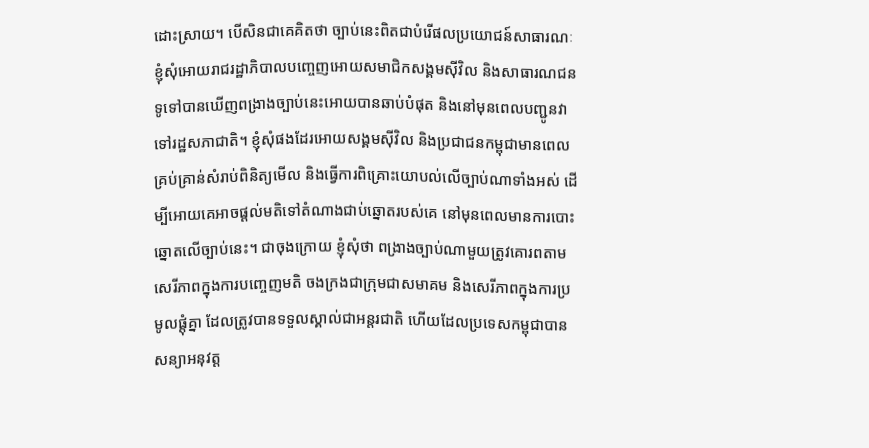ដោះស្រាយ។ បើសិនជាគេគិតថា ច្បាប់នេះពិតជាបំរើផលប្រយោជន៍សាធារណៈ ខ្ញុំសុំអោយរាជរដ្ឋាភិបាលបញ្ចេញអោយសមាជិកសង្គមស៊ីវិល និងសាធារណជនទូទៅបានឃើញពង្រាងច្បាប់នេះអោយបានឆាប់បំផុត និងនៅមុនពេលបញ្ជូនវាទៅរដ្ឋសភាជាតិ។ ខ្ញុំសុំផងដែរអោយសង្គមស៊ីវិល និងប្រជាជនកម្ពុជាមានពេលគ្រប់គ្រាន់សំរាប់ពិនិត្យមើល និងធ្វើការពិគ្រោះយោបល់លើច្បាប់ណាទាំងអស់ ដើម្បីអោយគេអាចផ្តល់មតិទៅតំណាងជាប់ឆ្នោតរបស់គេ នៅមុនពេលមានការបោះឆ្នោតលើច្បាប់នេះ។ ជាចុងក្រោយ ខ្ញុំសុំថា ពង្រាងច្បាប់ណាមួយត្រូវគោរពតាមសេរីភាពក្នុងការបញ្ចេញមតិ ចងក្រងជាក្រុមជាសមាគម និងសេរីភាពក្នុងការប្រមូលផ្តុំគ្នា ដែលត្រូវបានទទួលស្គាល់ជាអន្តរជាតិ ហើយដែលប្រទេសកម្ពុជាបានសន្យាអនុវត្ត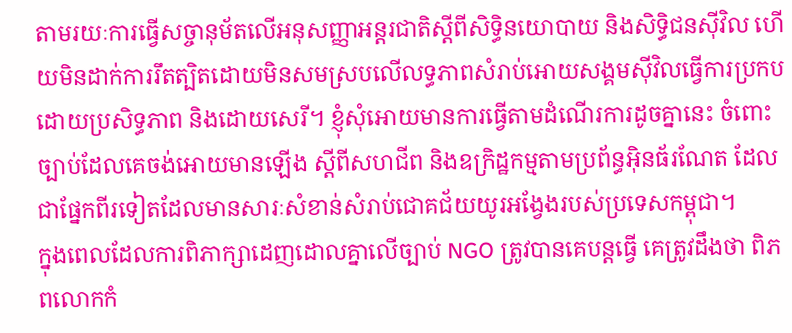តាមរយៈការធ្វើសច្ចានុម័តលើអនុសញ្ញាអន្តរជាតិស្តីពីសិទ្ធិនយោបាយ និងសិទ្ធិជនស៊ីវិល ហើយមិនដាក់ការរឹតត្បិតដោយមិនសមស្របលើលទ្ធភាពសំរាប់អោយសង្គមស៊ីវិលធ្វើការប្រកបដោយប្រសិទ្ធភាព និងដោយសេរី។ ខ្ញុំសុំអោយមានការធ្វើតាមដំណើរការដូចគ្នានេះ ចំពោះច្បាប់ដែលគេចង់អោយមានឡើង ស្តីពីសហជីព និងឧក្រិដ្ឋកម្មតាមប្រព័ន្ធអ៊ិនធ័រណែត ដែលជាផ្នែកពីរទៀតដែលមានសារៈសំខាន់សំរាប់ជោគជ័យយូរអង្វែងរបស់ប្រទេសកម្ពុជា។
ក្នុងពេលដែលការពិភាក្សាដេញដោលគ្នាលើច្បាប់ NGO ត្រូវបានគេបន្តធ្វើ គេត្រូវដឹងថា ពិភពលោកកំ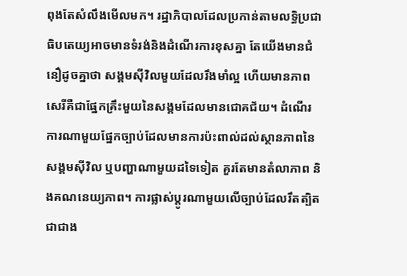ពុងតែសំលឹងមើលមក។ រដ្ឋាភិបាលដែលប្រកាន់តាមលទ្ធិប្រជាធិបតេយ្យអាចមានទំរង់និងដំណើរការខុសគ្នា តែយើងមានជំនឿដូចគ្នាថា សង្គមស៊ីវិលមួយដែលរឹងមាំល្អ ហើយមានភាពសេរីគឺជាផ្នែកគ្រឹះមួយនៃសង្គមដែលមានជោគជ័យ។ ដំណើរការណាមួយផ្នែកច្បាប់ដែលមានការប៉ះពាល់ដល់ស្ថានភាពនៃសង្គមស៊ីវិល ឬបញ្ហាណាមួយដទៃទៀត គួរតែមានតំលាភាព និងគណនេយ្យភាព។ ការផ្លាស់ប្តូរណាមួយលើច្បាប់ដែលរឹតត្បិត ជាជាង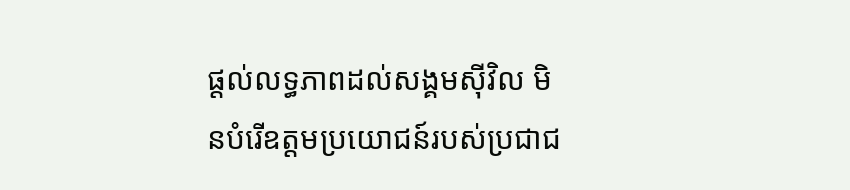ផ្តល់លទ្ធភាពដល់សង្គមស៊ីវិល មិនបំរើឧត្តមប្រយោជន៍របស់ប្រជាជ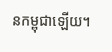នកម្ពុជាឡើយ។